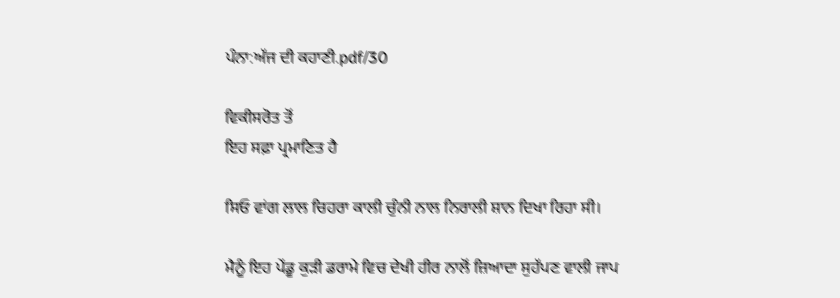ਪੰਨਾ:ਅੱਜ ਦੀ ਕਹਾਣੀ.pdf/30

ਵਿਕੀਸਰੋਤ ਤੋਂ
ਇਹ ਸਫ਼ਾ ਪ੍ਰਮਾਣਿਤ ਹੈ

ਸਿਓ ਵਾਂਗ ਲਾਲ ਚਿਹਰਾ ਕਾਲੀ ਚੁੰਨੀ ਨਾਲ ਨਿਰਾਲੀ ਸ਼ਾਨ ਦਿਖਾ ਰਿਹਾ ਸੀ।

ਮੈਨੂੰ ਇਹ ਪੇਂਡੂ ਕੁੜੀ ਡਰਾਮੇ ਵਿਚ ਦੇਖੀ ਹੀਰ ਨਾਲੋਂ ਜ਼ਿਆਦਾ ਸੁਹੱਪਣ ਵਾਲੀ ਜਾਪ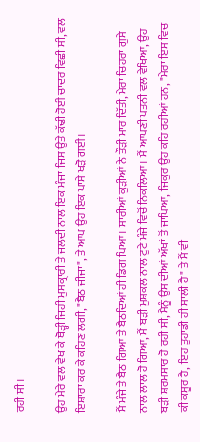ਰਹੀ ਸੀ।

ਉਹ ਮੇਰੇ ਵਲ ਵੇਖ ਕੇ ਥੋੜ੍ਹੀ ਜਿਹੀ ਮੁਸਕ੍ਰਾਰੀ ਤੇ ਜਲਦੀ ਨਾਲ ਇਕ ਮੰਜਾ ਜਿਸ ਉਤੇ ਕੱਢੀ ਹੋਈ ਚਾਦਰ ਵਿਛੀ ਸੀ, ਵਲ ਇਸ਼ਾਰਾ ਕਰ ਕੇ ਕਹਿਣ ਲਗੀ, "ਬੈਠ ਜੀਜਾ", ਤੇ ਆਪ ਉਹ ਇਕ ਪਾਸੇ ਖੜੋ ਗਈ।

ਮੈਂ ਮੰਜੇ ਤੇ ਬੈਠ ਗਿਆ ਤੇ ਬੈਠਦਿਆਂ ਹੀ ਡਿਗ ਪਿਆ। ਸਾਰੀਆਂ ਕੁੜੀਆਂ ਨੇ ਤੌੜੀ ਮਾਰ ਦਿੱਤੀ, ਮੇਰਾ ਚਿਹਰਾ ਗੁਸੇ ਨਾਲ ਲਾਲ ਹੋ ਗਿਆ, ਮੈਂ ਬੜੀ ਮੁਸ਼ਕਲ ਨਾਲ ਟੁਟੇ ਮੰਜੇ ਵਿਚੋਂ ਨਿਕਲਿਆ। ਮੈਂ ਆਪਣੀ ਪਤਨੀ ਵਲ ਵੇਖਿਆ, ਉਹ ਬੜੀ ਸ਼ਰਮਸਾਰ ਹੋ ਰਹੀ ਸੀ, ਮੈਨੂੰ ਉਸ ਦੀਆਂ ਅੱਖਾਂ ਤੋਂ ਜਾਪਿਆ, ਜਿਕੁਰ ਉਹ ਕਹਿ ਰਹੀਆਂ ਹਨ, "ਮੇਰਾ ਇਸ ਵਿਚ ਕੀ ਕਸੂਰ ਹੈ, ਇਹ ਤੁਹਾਡੀ ਹੀ ਸਾਲੀ ਹੈ" ਤੇ ਮੈਂ ਵੀ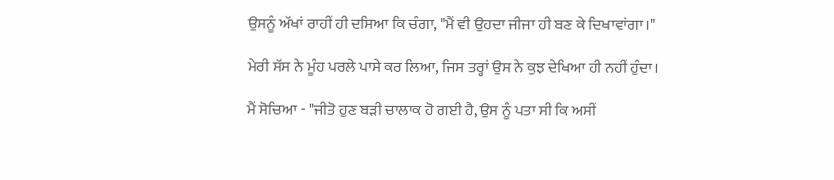ਉਸਨੂੰ ਅੱਖਾਂ ਰਾਹੀਂ ਹੀ ਦਸਿਆ ਕਿ ਚੰਗਾ, "ਮੈਂ ਵੀ ਉਹਦਾ ਜੀਜਾ ਹੀ ਬਣ ਕੇ ਦਿਖਾਵਾਂਗਾ।"

ਮੇਰੀ ਸੱਸ ਨੇ ਮੂੰਹ ਪਰਲੇ ਪਾਸੇ ਕਰ ਲਿਆ, ਜਿਸ ਤਰ੍ਹਾਂ ਉਸ ਨੇ ਕੁਝ ਦੇਖਿਆ ਹੀ ਨਹੀਂ ਹੁੰਦਾ।

ਮੈਂ ਸੋਚਿਆ - "ਜੀਤੋ ਹੁਣ ਬੜੀ ਚਾਲਾਕ ਹੋ ਗਈ ਹੈ, ਉਸ ਨੂੰ ਪਤਾ ਸੀ ਕਿ ਅਸੀਂ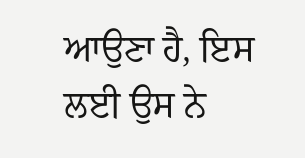ਆਉਣਾ ਹੈ, ਇਸ ਲਈ ਉਸ ਨੇ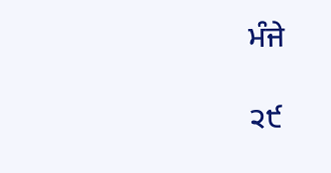ਮੰਜੇ

੨੯